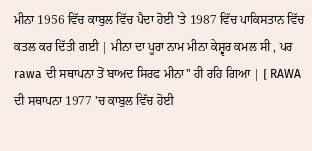ਮੀਨਾ 1956 ਵਿੱਚ ਕਾਬੁਲ ਵਿੱਚ ਪੈਦਾ ਹੋਈ 'ਤੇ 1987 ਵਿੱਚ ਪਾਕਿਸਤਾਨ ਵਿੱਚ ਕਤਲ ਕਰ ਦਿੱਤੀ ਗਈ | ਮੀਨਾ ਦਾ ਪੂਰਾ ਨਾਮ ਮੀਨਾ ਕੇਸ਼੍ਵਰ ਕਮਲ ਸੀ , ਪਰ rawa ਦੀ ਸਥਾਪਨਾ ਤੋਂ ਬਾਅਦ ਸਿਰਫ ਮੀਨਾ'' ਹੀ ਰਹਿ ਗਿਆ | [ RAWA ਦੀ ਸਥਾਪਨਾ 1977 'ਚ ਕਾਬੁਲ ਵਿੱਚ ਹੋਈ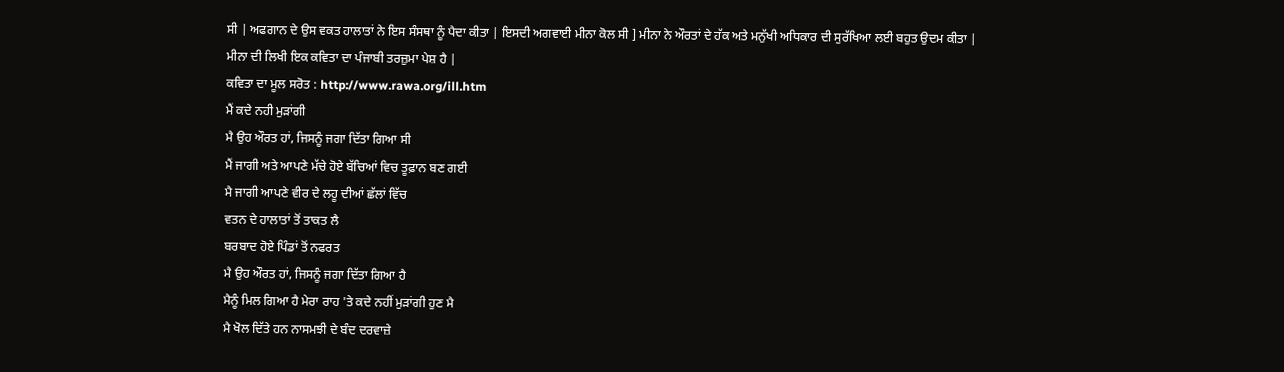ਸੀ | ਅਫਗਾਨ ਦੇ ਉਸ ਵਕਤ ਹਾਲਾਤਾਂ ਨੇ ਇਸ ਸੰਸਥਾ ਨੂੰ ਪੈਦਾ ਕੀਤਾ | ਇਸਦੀ ਅਗਵਾਈ ਮੀਨਾ ਕੋਲ ਸੀ ] ਮੀਨਾ ਨੇ ਔਰਤਾਂ ਦੇ ਹੱਕ ਅਤੇ ਮਨੁੱਖੀ ਅਧਿਕਾਰ ਦੀ ਸੁਰੱਖਿਆ ਲਈ ਬਹੁਤ ਉਦਮ ਕੀਤਾ |
ਮੀਨਾ ਦੀ ਲਿਖੀ ਇਕ ਕਵਿਤਾ ਦਾ ਪੰਜਾਬੀ ਤਰਜ਼ੁਮਾ ਪੇਸ਼ ਹੈ |
ਕਵਿਤਾ ਦਾ ਮੂਲ ਸਰੋਤ : http://www.rawa.org/ill.htm
ਮੈਂ ਕਦੇ ਨਹੀ ਮੁੜਾਂਗੀ
ਮੈ ਉਹ ਔਰਤ ਹਾਂ, ਜਿਸਨੂੰ ਜਗਾ ਦਿੱਤਾ ਗਿਆ ਸੀ
ਮੈਂ ਜਾਗੀ ਅਤੇ ਆਪਣੇ ਮੱਚੇ ਹੋਏ ਬੱਚਿਆਂ ਵਿਚ ਤੂਫ਼ਾਨ ਬਣ ਗਈ
ਮੈ ਜਾਗੀ ਆਪਣੇ ਵੀਰ ਦੇ ਲਹੂ ਦੀਆਂ ਛੱਲਾਂ ਵਿੱਚ
ਵਤਨ ਦੇ ਹਾਲਾਤਾਂ ਤੋਂ ਤਾਕਤ ਲੈ
ਬਰਬਾਦ ਹੋਏ ਪਿੰਡਾਂ ਤੋਂ ਨਫਰਤ
ਮੈ ਉਹ ਔਰਤ ਹਾਂ, ਜਿਸਨੂੰ ਜਗਾ ਦਿੱਤਾ ਗਿਆ ਹੈ
ਮੈਨੂੰ ਮਿਲ ਗਿਆ ਹੈ ਮੇਰਾ ਰਾਹ 'ਤੇ ਕਦੇ ਨਹੀਂ ਮੁੜਾਂਗੀ ਹੁਣ ਮੈ
ਮੈ ਖੋਲ ਦਿੱਤੇ ਹਨ ਨਾਸਮਝੀ ਦੇ ਬੰਦ ਦਰਵਾਜ਼ੇ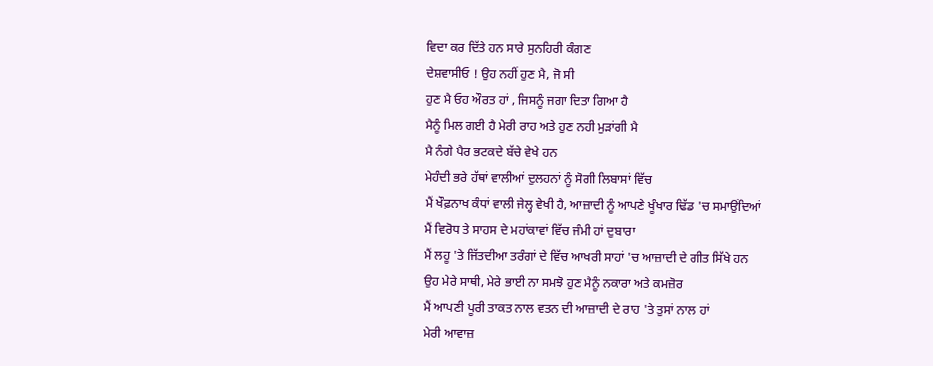ਵਿਦਾ ਕਰ ਦਿੱਤੇ ਹਨ ਸਾਰੇ ਸੁਨਹਿਰੀ ਕੰਗਣ
ਦੇਸ਼ਵਾਸੀਓ ! ਉਹ ਨਹੀਂ ਹੁਣ ਮੈ, ਜੋ ਸੀ
ਹੁਣ ਮੈ ਓਹ ਔਰਤ ਹਾਂ , ਜਿਸਨੂੰ ਜਗਾ ਦਿਤਾ ਗਿਆ ਹੈ
ਮੈਨੂੰ ਮਿਲ ਗਈ ਹੈ ਮੇਰੀ ਰਾਹ ਅਤੇ ਹੁਣ ਨਹੀ ਮੁੜਾਂਗੀ ਮੈ
ਮੈ ਨੰਗੇ ਪੈਰ ਭਟਕਦੇ ਬੱਚੇ ਵੇਖੇ ਹਨ
ਮੇਹੰਦੀ ਭਰੇ ਹੱਥਾਂ ਵਾਲੀਆਂ ਦੁਲਹਨਾਂ ਨੂੰ ਸੋਗੀ ਲਿਬਾਸਾਂ ਵਿੱਚ
ਮੈਂ ਖੌਫ਼ਨਾਖ ਕੰਧਾਂ ਵਾਲੀ ਜੇਲ੍ਹ ਵੇਖੀ ਹੈ, ਆਜ਼ਾਦੀ ਨੂੰ ਆਪਣੇ ਖੂੰਖਾਰ ਢਿੱਡ 'ਚ ਸਮਾਉਂਦਿਆਂ
ਮੈਂ ਵਿਰੋਧ ਤੇ ਸਾਹਸ ਦੇ ਮਹਾਂਕਾਵਾਂ ਵਿੱਚ ਜੰਮੀ ਹਾਂ ਦੁਬਾਰਾ
ਮੈਂ ਲਹੂ 'ਤੇ ਜਿੱਤਦੀਆ ਤਰੰਗਾਂ ਦੇ ਵਿੱਚ ਆਖਰੀ ਸਾਹਾਂ 'ਚ ਆਜ਼ਾਦੀ ਦੇ ਗੀਤ ਸਿੱਖੇ ਹਨ
ਉਹ ਮੇਰੇ ਸਾਥੀ, ਮੇਰੇ ਭਾਈ ਨਾ ਸਮਝੋ ਹੁਣ ਮੈਨੂੰ ਨਕਾਰਾ ਅਤੇ ਕਮਜ਼ੋਰ
ਮੈਂ ਆਪਣੀ ਪੂਰੀ ਤਾਕਤ ਨਾਲ ਵਤਨ ਦੀ ਆਜ਼ਾਦੀ ਦੇ ਰਾਹ 'ਤੇ ਤੁਸਾਂ ਨਾਲ ਹਾਂ
ਮੇਰੀ ਆਵਾਜ਼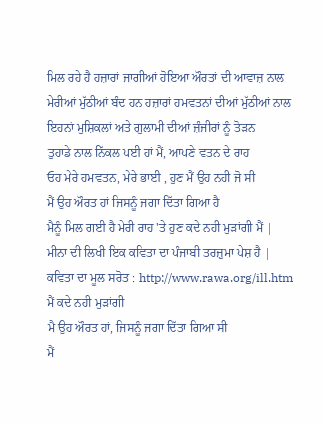ਮਿਲ ਰਹੇ ਹੈ ਹਜ਼ਾਰਾਂ ਜਾਗੀਆਂ ਹੋਇਆ ਔਰਤਾਂ ਦੀ ਆਵਾਜ਼ ਨਾਲ
ਮੇਰੀਆਂ ਮੁੱਠੀਆਂ ਬੰਦ ਹਨ ਹਜ਼ਾਰਾਂ ਹਮਵਤਨਾਂ ਦੀਆਂ ਮੁੱਠੀਆਂ ਨਾਲ
ਇਹਨਾਂ ਮੁਸ਼ਿਕਲਾਂ ਅਤੇ ਗੁਲਾਮੀ ਦੀਆਂ ਜ਼ੰਜੀਰਾਂ ਨੂੰ ਤੋੜਨ
ਤੁਹਾਡੇ ਨਾਲ ਨਿੱਕਲ ਪਈ ਹਾਂ ਮੈਂ, ਆਪਣੇ ਵਤਨ ਦੇ ਰਾਹ
ਓਹ ਮੇਰੇ ਹਮਵਤਨ, ਮੇਰੇ ਭਾਈ , ਹੁਣ ਮੈਂ ਉਹ ਨਹੀ ਜੋ ਸੀ
ਮੈਂ ਉਹ ਔਰਤ ਹਾਂ ਜਿਸਨੂੰ ਜਗਾ ਦਿੱਤਾ ਗਿਆ ਹੈ
ਮੈਨੂੰ ਮਿਲ ਗਈ ਹੈ ਮੇਰੀ ਰਾਹ 'ਤੇ ਹੁਣ ਕਦੇ ਨਹੀ ਮੁੜਾਂਗੀ ਮੈਂ |
ਮੀਨਾ ਦੀ ਲਿਖੀ ਇਕ ਕਵਿਤਾ ਦਾ ਪੰਜਾਬੀ ਤਰਜ਼ੁਮਾ ਪੇਸ਼ ਹੈ |
ਕਵਿਤਾ ਦਾ ਮੂਲ ਸਰੋਤ : http://www.rawa.org/ill.htm
ਮੈਂ ਕਦੇ ਨਹੀ ਮੁੜਾਂਗੀ
ਮੈ ਉਹ ਔਰਤ ਹਾਂ, ਜਿਸਨੂੰ ਜਗਾ ਦਿੱਤਾ ਗਿਆ ਸੀ
ਮੈਂ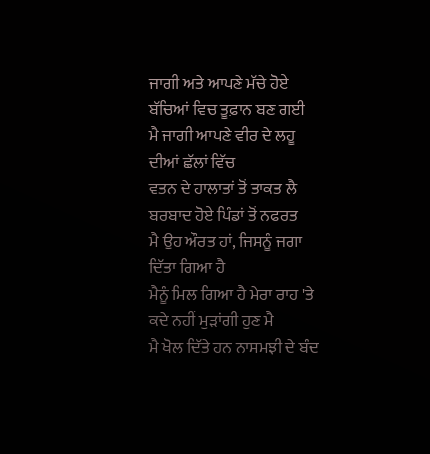ਜਾਗੀ ਅਤੇ ਆਪਣੇ ਮੱਚੇ ਹੋਏ ਬੱਚਿਆਂ ਵਿਚ ਤੂਫ਼ਾਨ ਬਣ ਗਈ
ਮੈ ਜਾਗੀ ਆਪਣੇ ਵੀਰ ਦੇ ਲਹੂ ਦੀਆਂ ਛੱਲਾਂ ਵਿੱਚ
ਵਤਨ ਦੇ ਹਾਲਾਤਾਂ ਤੋਂ ਤਾਕਤ ਲੈ
ਬਰਬਾਦ ਹੋਏ ਪਿੰਡਾਂ ਤੋਂ ਨਫਰਤ
ਮੈ ਉਹ ਔਰਤ ਹਾਂ, ਜਿਸਨੂੰ ਜਗਾ ਦਿੱਤਾ ਗਿਆ ਹੈ
ਮੈਨੂੰ ਮਿਲ ਗਿਆ ਹੈ ਮੇਰਾ ਰਾਹ 'ਤੇ ਕਦੇ ਨਹੀਂ ਮੁੜਾਂਗੀ ਹੁਣ ਮੈ
ਮੈ ਖੋਲ ਦਿੱਤੇ ਹਨ ਨਾਸਮਝੀ ਦੇ ਬੰਦ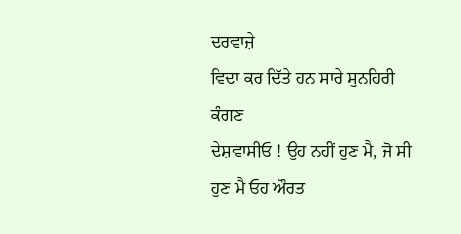ਦਰਵਾਜ਼ੇ
ਵਿਦਾ ਕਰ ਦਿੱਤੇ ਹਨ ਸਾਰੇ ਸੁਨਹਿਰੀ ਕੰਗਣ
ਦੇਸ਼ਵਾਸੀਓ ! ਉਹ ਨਹੀਂ ਹੁਣ ਮੈ, ਜੋ ਸੀ
ਹੁਣ ਮੈ ਓਹ ਔਰਤ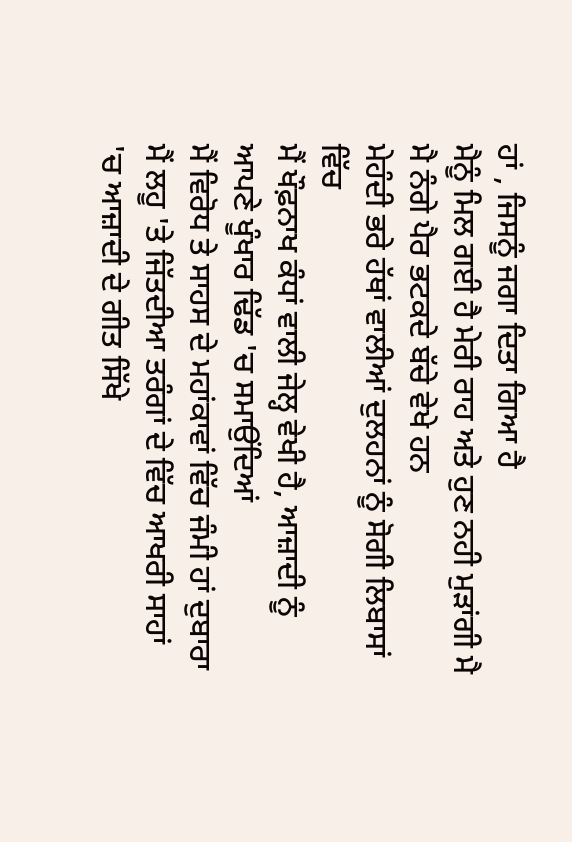ਹਾਂ , ਜਿਸਨੂੰ ਜਗਾ ਦਿਤਾ ਗਿਆ ਹੈ
ਮੈਨੂੰ ਮਿਲ ਗਈ ਹੈ ਮੇਰੀ ਰਾਹ ਅਤੇ ਹੁਣ ਨਹੀ ਮੁੜਾਂਗੀ ਮੈ
ਮੈ ਨੰਗੇ ਪੈਰ ਭਟਕਦੇ ਬੱਚੇ ਵੇਖੇ ਹਨ
ਮੇਹੰਦੀ ਭਰੇ ਹੱਥਾਂ ਵਾਲੀਆਂ ਦੁਲਹਨਾਂ ਨੂੰ ਸੋਗੀ ਲਿਬਾਸਾਂ ਵਿੱਚ
ਮੈਂ ਖੌਫ਼ਨਾਖ ਕੰਧਾਂ ਵਾਲੀ ਜੇਲ੍ਹ ਵੇਖੀ ਹੈ, ਆਜ਼ਾਦੀ ਨੂੰ ਆਪਣੇ ਖੂੰਖਾਰ ਢਿੱਡ 'ਚ ਸਮਾਉਂਦਿਆਂ
ਮੈਂ ਵਿਰੋਧ ਤੇ ਸਾਹਸ ਦੇ ਮਹਾਂਕਾਵਾਂ ਵਿੱਚ ਜੰਮੀ ਹਾਂ ਦੁਬਾਰਾ
ਮੈਂ ਲਹੂ 'ਤੇ ਜਿੱਤਦੀਆ ਤਰੰਗਾਂ ਦੇ ਵਿੱਚ ਆਖਰੀ ਸਾਹਾਂ 'ਚ ਆਜ਼ਾਦੀ ਦੇ ਗੀਤ ਸਿੱਖੇ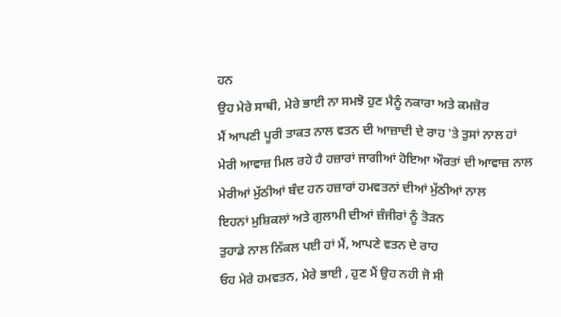ਹਨ
ਉਹ ਮੇਰੇ ਸਾਥੀ, ਮੇਰੇ ਭਾਈ ਨਾ ਸਮਝੋ ਹੁਣ ਮੈਨੂੰ ਨਕਾਰਾ ਅਤੇ ਕਮਜ਼ੋਰ
ਮੈਂ ਆਪਣੀ ਪੂਰੀ ਤਾਕਤ ਨਾਲ ਵਤਨ ਦੀ ਆਜ਼ਾਦੀ ਦੇ ਰਾਹ 'ਤੇ ਤੁਸਾਂ ਨਾਲ ਹਾਂ
ਮੇਰੀ ਆਵਾਜ਼ ਮਿਲ ਰਹੇ ਹੈ ਹਜ਼ਾਰਾਂ ਜਾਗੀਆਂ ਹੋਇਆ ਔਰਤਾਂ ਦੀ ਆਵਾਜ਼ ਨਾਲ
ਮੇਰੀਆਂ ਮੁੱਠੀਆਂ ਬੰਦ ਹਨ ਹਜ਼ਾਰਾਂ ਹਮਵਤਨਾਂ ਦੀਆਂ ਮੁੱਠੀਆਂ ਨਾਲ
ਇਹਨਾਂ ਮੁਸ਼ਿਕਲਾਂ ਅਤੇ ਗੁਲਾਮੀ ਦੀਆਂ ਜ਼ੰਜੀਰਾਂ ਨੂੰ ਤੋੜਨ
ਤੁਹਾਡੇ ਨਾਲ ਨਿੱਕਲ ਪਈ ਹਾਂ ਮੈਂ, ਆਪਣੇ ਵਤਨ ਦੇ ਰਾਹ
ਓਹ ਮੇਰੇ ਹਮਵਤਨ, ਮੇਰੇ ਭਾਈ , ਹੁਣ ਮੈਂ ਉਹ ਨਹੀ ਜੋ ਸੀ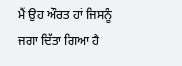ਮੈਂ ਉਹ ਔਰਤ ਹਾਂ ਜਿਸਨੂੰ ਜਗਾ ਦਿੱਤਾ ਗਿਆ ਹੈ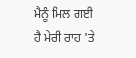ਮੈਨੂੰ ਮਿਲ ਗਈ ਹੈ ਮੇਰੀ ਰਾਹ 'ਤੇ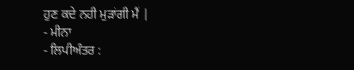ਹੁਣ ਕਦੇ ਨਹੀ ਮੁੜਾਂਗੀ ਮੈਂ |
- ਮੀਨਾ
- ਲਿਪੀਅੰਤਰ :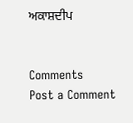ਅਕਾਸ਼ਦੀਪ


Comments
Post a Comment